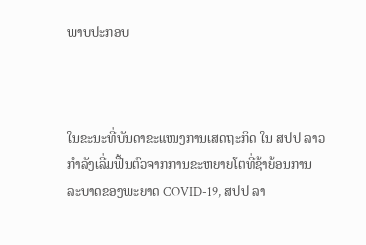ພາບປະກອບ



ໃນຂະນະທີ່ບັນດາຂະແໜງການເສດຖະກິດ ໃນ ສປປ ລາວ ກໍາລັງເລີ່ມຟື້ນຕົວຈາກການຂະຫຍາຍໂຕທີ່ຊ້າຍ້ອນການລະບາດຂອງພະຍາດ COVID-19, ສປປ ລາ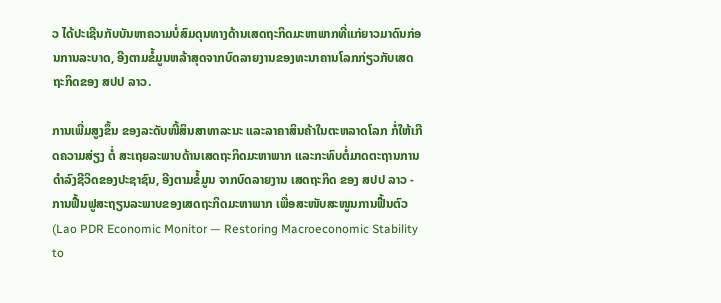ວ ໄດ້ປະເຊີນກັບບັນຫາຄວາມບໍ່ສົມດຸນທາງດ້ານເສດຖະກິດມະຫາພາກທີ່ແກ່ຍາວມາດົນກ່ອນການລະບາດ, ອີງຕາມຂໍ້ມູນຫລ້າສຸດຈາກບົດລາຍງານຂອງທະນາຄານໂລກກ່ຽວກັບເສດຖະກິດຂອງ ສປປ ລາວ.

ການເພີ່ມສູງຂຶ້ນ ຂອງລະດັບໜີ້ສິນສາທາລະນະ ແລະລາຄາສິນຄ້າໃນຕະຫລາດໂລກ ກໍ່ໃຫ້ເກີດຄວາມສ່ຽງ ຕໍ່ ສະເຖຍລະພາບດ້ານເສດຖະກິດມະຫາພາກ ແລະກະທົບຕໍ່ມາດຕະຖານການດຳລົງຊີວິດຂອງປະຊາຊົນ, ອີງຕາມຂໍ້ມູນ ຈາກບົດລາຍງານ ເສດຖະກິດ ຂອງ ສປປ ລາວ - ການຟື້ນຟູສະຖຽນລະພາບຂອງເສດຖະກິດມະຫາພາກ ເພື່ອສະໜັບສະໜູນການຟື້ນຕົວ (Lao PDR Economic Monitor — Restoring Macroeconomic Stability to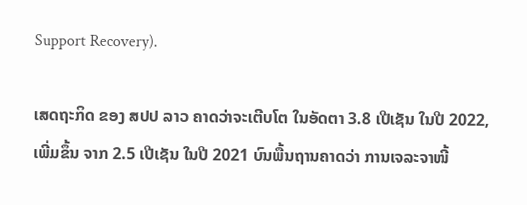Support Recovery).

ເສດຖະກິດ ຂອງ ສປປ ລາວ ຄາດວ່າຈະເຕີບໂຕ ໃນອັດຕາ 3.8 ເປີເຊັນ ໃນປີ 2022, ເພີ່ມຂຶ້ນ ຈາກ 2.5 ເປີເຊັນ ໃນປີ 2021 ບົນພື້ນຖານຄາດວ່າ ການເຈລະຈາໜີ້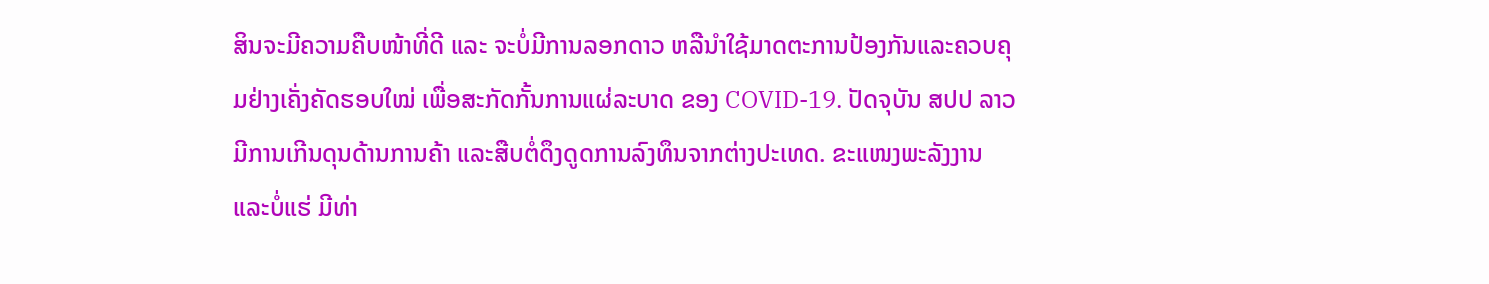ສິນຈະມີຄວາມຄືບໜ້າທີ່ດີ ແລະ ຈະບໍ່ມີການລອກດາວ ຫລືນໍາໃຊ້ມາດຕະການປ້ອງກັນແລະຄວບຄຸມຢ່າງເຄັ່ງຄັດຮອບໃໝ່ ເພື່ອສະກັດກັ້ນການແຜ່ລະບາດ ຂອງ COVID-19. ປັດຈຸບັນ ສປປ ລາວ ມີການເກີນດຸນດ້ານການຄ້າ ແລະສືບຕໍ່ດຶງດູດການລົງທຶນຈາກຕ່າງປະເທດ. ຂະແໜງພະລັງງານ ແລະບໍ່ແຮ່ ມີທ່າ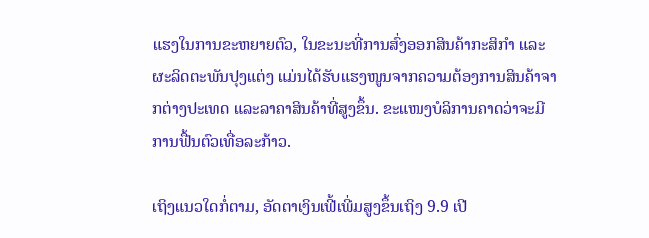ແຮງໃນການຂະຫຍາຍຕົວ, ໃນຂະນະທີ່ການສົ່ງອອກສິນຄ້າກະສິກໍາ ແລະຜະລິດຕະພັນປຸງແຕ່ງ ແມ່ນໄດ້ຮັບແຮງໜູນຈາກຄວາມຕ້ອງການສິນຄ້າຈາກຕ່າງປະເທດ ແລະລາຄາສິນຄ້າທີ່ສູງຂຶ້ນ. ຂະແໜງບໍລິການຄາດວ່າຈະມີການຟື້ນຕົວເທື່ອລະກ້າວ.

ເຖິງແນວໃດກໍ່ຕາມ, ອັດຕາເງິນເຟີ້ເພີ່ມສູງຂຶ້ນເຖິງ 9.9 ເປີ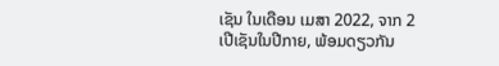ເຊັນ ໃນເດືອນ ເມສາ 2022, ຈາກ 2 ເປີເຊັນໃນປີກາຍ, ພ້ອມດຽວກັນ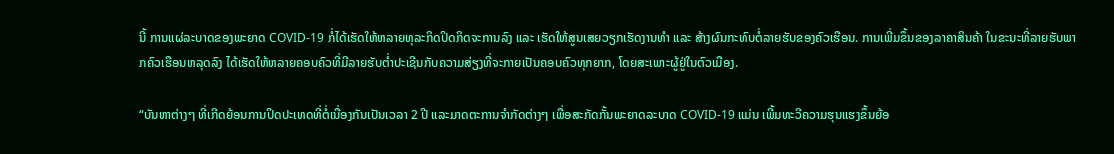ນີ້ ການແຜ່ລະບາດຂອງພະຍາດ COVID-19 ກໍ່ໄດ້ເຮັດໃຫ້ຫລາຍທຸລະກິດປິດກິດຈະການລົງ ແລະ ເຮັດໃຫ້ສູນເສຍວຽກເຮັດງານທຳ ແລະ ສ້າງຜົນກະທົບຕໍ່ລາຍຮັບຂອງຄົວເຮືອນ. ການເພີ່ມຂຶ້ນຂອງລາຄາສິນຄ້າ ໃນຂະນະທີ່ລາຍຮັບພາກຄົວເຮືອນຫລຸດລົງ ໄດ້ເຮັດໃຫ້ຫລາຍຄອບຄົວທີ່ມີລາຍຮັບຕໍ່າປະເຊີນກັບຄວາມສ່ຽງທີ່ຈະກາຍເປັນຄອບຄົວທຸກຍາກ, ໂດຍສະເພາະຜູ້ຢູ່ໃນຕົວເມືອງ.

“ບັນຫາຕ່າງໆ ທີ່ເກີດຍ້ອນການປິດປະເທດທີ່ຕໍ່ເນື່ອງກັນເປັນເວລາ 2 ປີ ແລະມາດຕະການຈໍາກັດຕ່າງໆ ເພື່ອສະກັດກັ້ນພະຍາດລະບາດ COVID-19 ແມ່ນ ເພີ້ມທະວີຄວາມຮຸນແຮງຂຶ້ນຍ້ອ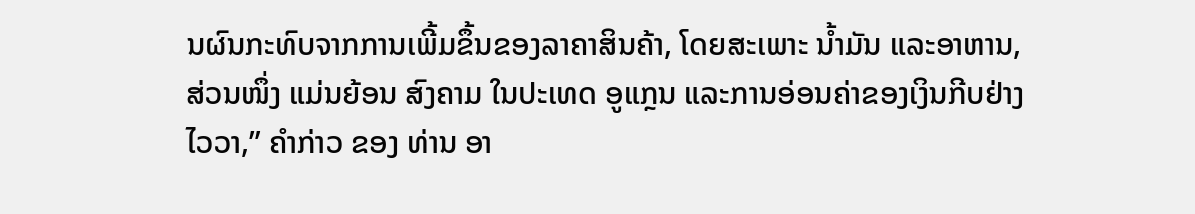ນຜົນກະທົບຈາກການເພີ້ມຂຶ້ນຂອງລາຄາສິນຄ້າ, ໂດຍສະເພາະ ນໍ້າມັນ ແລະອາຫານ, ສ່ວນໜຶ່ງ ແມ່ນຍ້ອນ ສົງຄາມ ໃນປະເທດ ອູແກຼນ ແລະການອ່ອນຄ່າຂອງເງິນກີບຢ່າງໄວວາ,” ຄໍາກ່າວ ຂອງ ທ່ານ ອາ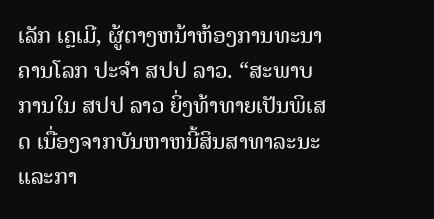ເລັກ ເຄຼເມີ, ຜູ້ຕາງຫນ້າຫ້ອງການທະນາຄານໂລກ ປະຈໍາ ສປປ ລາວ. “ສະພາບການໃນ ສປປ ລາວ ຍິ່ງທ້າທາຍເປັນພິເສດ ເນື່ອງຈາກບັນຫາຫນີ້ສິນສາທາລະນະແລະກາ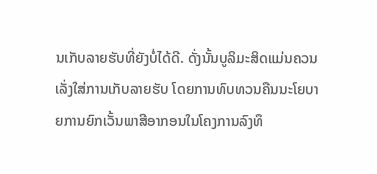ນເກັບລາຍຮັບທີ່ຍັງບໍ່ໄດ້ດີ. ດັ່ງນັ້ນບູລິມະສິດແມ່ນຄວນເລັ່ງໃສ່ການເກັບລາຍຮັບ ໂດຍການທົບທວນຄືນນະໂຍບາຍການຍົກເວັ້ນພາສີອາກອນໃນໂຄງການລົງທຶ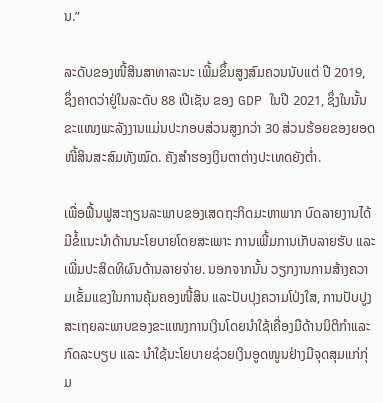ນ.”

ລະດັບຂອງໜີ້ສິນສາທາລະນະ ເພີ້ມຂຶ້ນສູງສົມຄວນນັບແຕ່ ປີ 2019, ຊຶ່ງຄາດວ່າຢູ່ໃນລະດັບ 88 ເປີເຊັນ ຂອງ GDP ໃນປີ 2021, ຊຶ່ງໃນນັ້ນ ຂະແໜງພະລັງງານແມ່ນປະກອບສ່ວນສູງກວ່າ 30 ສ່ວນຮ້ອຍຂອງຍອດໜີ້ສິນສະສົມທັງໝົດ. ຄັງສໍາຮອງເງິນຕາຕ່າງປະເທດຍັງຕໍ່າ.

ເພື່ອຟື້ນຟູສະຖຽນລະພາບຂອງເສດຖະກິດມະຫາພາກ ບົດລາຍງານໄດ້ມີຂໍ້ແນະນໍາດ້ານນະໂຍບາຍໂດຍສະເພາະ ການເພີ້ມການເກັບລາຍຮັບ ແລະເພີ່ມປະສິດທິຜົນດ້ານລາຍຈ່າຍ. ນອກຈາກນັ້ນ ວຽກງານການສ້າງຄວາມເຂັ້ມແຂງໃນການຄຸ້ມຄອງໜີ້ສິນ ແລະປັບປຸງຄວາມໂປ່ງໃສ, ການປັບປູງສະເຖຍລະພາບຂອງຂະແໜງການເງິນໂດຍນຳໃຊ້ເຄື່ອງມືດ້ານນິຕິກໍາແລະກົດລະບຽບ ແລະ ນຳໃຊ້ນະໂຍບາຍຊ່ວຍເງິນອູດໜູນຢ່າງມີຈຸດສຸມແກ່ກຸ່ມ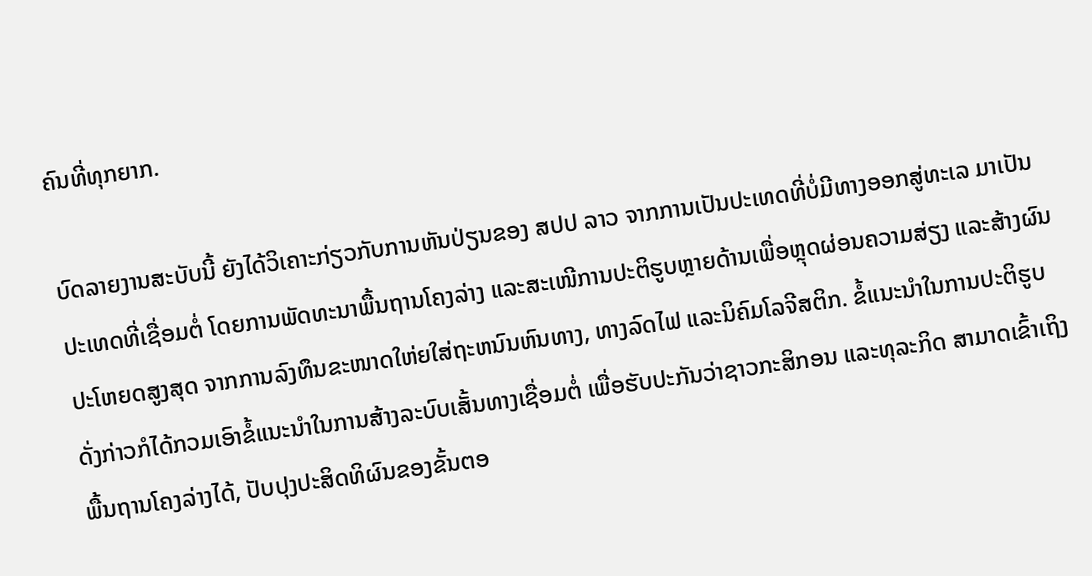ຄົນທີ່ທຸກຍາກ.

ບົດລາຍງານສະບັບນີ້ ຍັງໄດ້ວິເຄາະກ່ຽວກັບການຫັນປ່ຽນຂອງ ສປປ ລາວ ຈາກການເປັນປະເທດທີ່ບໍ່ມີທາງອອກສູ່ທະເລ ມາເປັນປະເທດທີ່ເຊື່ອມຕໍ່ ໂດຍການພັດທະນາພື້ນຖານໂຄງລ່າງ ແລະສະເໜີການປະຕິຮູບຫຼາຍດ້ານເພື່ອຫຼຸດຜ່ອນຄວາມສ່ຽງ ແລະສ້າງຜົນປະໂຫຍດສູງສຸດ ຈາກການລົງທຶນຂະໜາດໃຫ່ຍໃສ່ຖະຫນົນຫົນທາງ, ທາງລົດໄຟ ແລະນິຄົມໂລຈີສຕິກ. ຂໍ້ແນະນຳໃນການປະຕິຮູບດັ່ງກ່າວກໍໄດ້ກວມເອົາຂໍ້ແນະນຳໃນການສ້າງລະບົບເສັ້ນທາງເຊື່ອມຕໍ່ ເພື່ອຮັບປະກັນວ່າຊາວກະສິກອນ ແລະທຸລະກິດ ສາມາດເຂົ້າເຖິງພື້ນຖານໂຄງລ່າງໄດ້, ປັບປຸງປະສິດທິຜົນຂອງຂັ້ນຕອ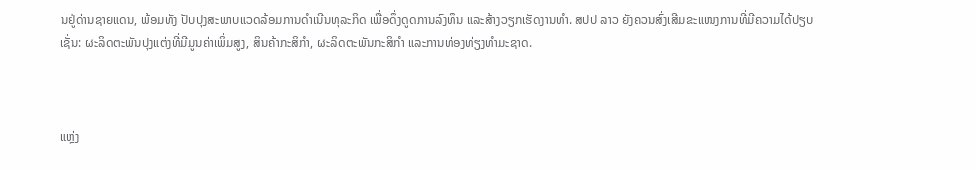ນຢູ່ດ່ານຊາຍແດນ, ພ້ອມທັງ ປັບປຸງສະພາບແວດລ້ອມການດຳເນີນທຸລະກິດ ເພື່ອດຶ່ງດູດການລົງທຶນ ແລະສ້າງວຽກເຮັດງານທຳ. ສປປ ລາວ ຍັງຄວນສົ່ງເສີມຂະແໜງການທີ່ມີຄວາມໄດ້ປຽບ ເຊັ່ນ: ຜະລິດຕະພັນປຸງແຕ່ງທີ່ມີມູນຄ່າເພິ່ມສູງ, ສິນຄ້າກະສິກຳ, ຜະລິດຕະພັນກະສິກໍາ ແລະການທ່ອງທ່ຽງທໍາມະຊາດ.



ແຫຼ່ງ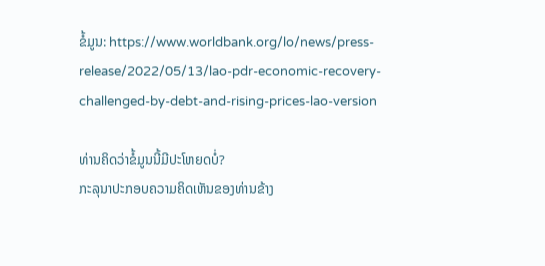ຂໍ້ມູນ: https://www.worldbank.org/lo/news/press-release/2022/05/13/lao-pdr-economic-recovery-challenged-by-debt-and-rising-prices-lao-version

ທ່ານຄິດວ່າຂໍ້ມູນນີ້ມີປະໂຫຍດບໍ່?
ກະລຸນາປະກອບຄວາມຄິດເຫັນຂອງທ່ານຂ້າງ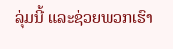ລຸ່ມນີ້ ແລະຊ່ວຍພວກເຮົາ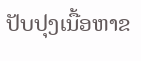ປັບປຸງເນື້ອຫາຂ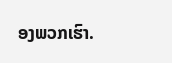ອງພວກເຮົາ.